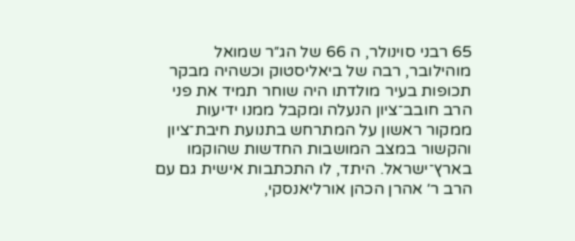65 רבני סוינולר, ה 66 של הג״ר שמואל מוהילובר, רבה של ביאליסטוק וכשהיה מבקר תכופות בעיר מולדתו היה שוחר תמיד את פני הרב חובב־ציון הנעלה ומקבל ממנו ידיעות ממקור ראשון על המתרחש בתנועת חיבת־ציון והקשור במצב המושבות החדשות שהוקמו בארץ־ישראל. היתד, לו התכתבות אישית גם עם הרב ר׳ אהרן הכהן אורליאנסקי,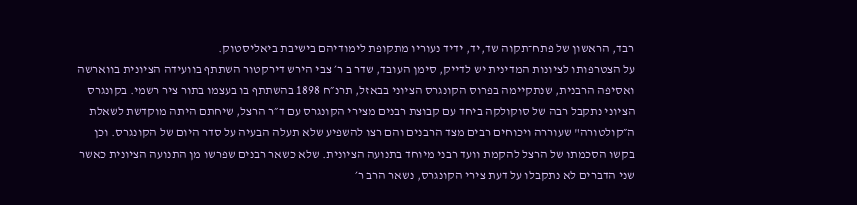רבד, הראשון של פתח־תקוה שד,יד, ידיד נעוריו מתקופת לימודיהם בישיבת ביאליסטוק.
על הצטרפותו לציונות המדינית יש לדייק, סימן העובד, שדר ב ר׳ צבי הירש דירקטור השתתף בוועידה הציונית בווארשה ואסיפה הרבנית, שנתקיימה בפרוס הקונגרס הציוני בבאזל, תרנ״ח 1898 בהשתתף בו בעצמו בתור ציר רשמי. בקונגרס הציוני נתקבל רבה של סוקולקה ביחד עם קבוצת רבנים מצירי הקונגרס עם ד״ר הרצל, שיחתם היתה מוקדשת לשאלת ה״קולטורה" שעוררה ויכוחים רבים מצד הרבנים והם רצו להשפיע שלא תעלה הבעיה על סדר היום של הקונגרס. וכן בקשו הסכמתו של הרצל להקמת וועד רבני מיוחד בתנועה הציונית. שלא כשאר רבנים שפרשו מן התנועה הציונית כאשר שני הדברים לא נתקבלו על דעת צירי הקונגרס, נשאר הרב ר׳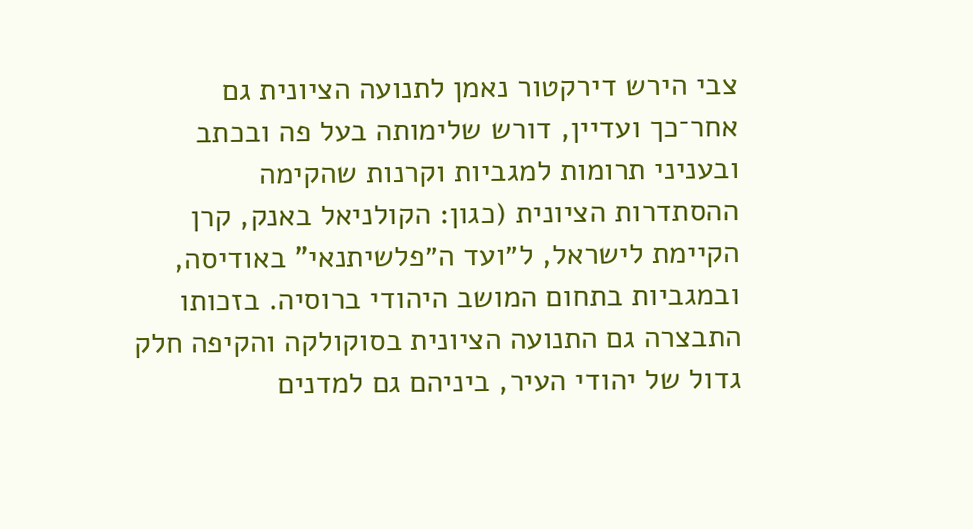צבי הירש דירקטור נאמן לתנועה הציונית גם אחר־כך ועדיין, דורש שלימותה בעל פה ובכתב ובעניני תרומות למגביות וקרנות שהקימה ההסתדרות הציונית (כגון: הקולניאל באנק, קרן הקיימת לישראל, ל״ועד ה״פלשיתנאי" באודיסה, ובמגביות בתחום המושב היהודי ברוסיה. בזכותו התבצרה גם התנועה הציונית בסוקולקה והקיפה חלק גדול של יהודי העיר, ביניהם גם למדנים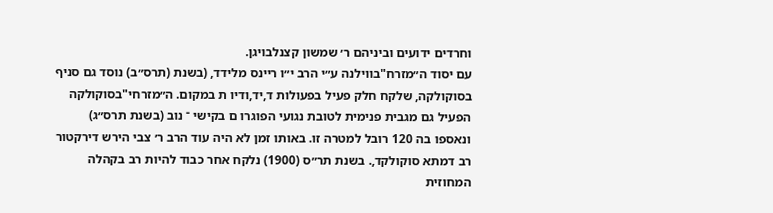וחרדים ידועים וביניהם ר׳ שמשון קצנלבויגן.
עם יסוד ה״מזרח"בווילנה ע״י הרב י״ו ריינס מלידד, (בשנת (תרס״ב) נוסד גם סניף בסוקולקה, שלקח חלק פעיל בפעולות ד,יד,ודיו ת במקום. ה״מזרחי"בסוקולקה הפעיל גם מגבית פנימית לטובת נגועי הפוגרו ם בקישי ־ נוב (בשנת תרס״ג) ונאספו בה 120 רובל למטרה זו. באותו זמן לא היה עוד הרב ר׳ צבי הירש דירקטור רב דמתא סוקולקד,. בשנת תר״ס (1900) נלקח אחר כבוד להיות רב בקהלה המחוזית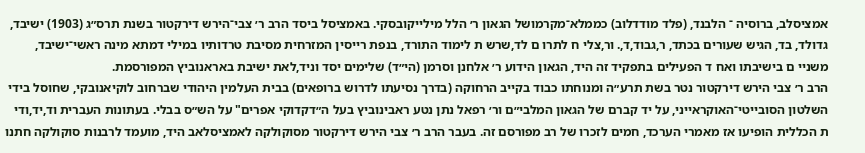אמציסלב, ברוסיה ־ הלבנד, (פלד מודדלוב) כממלא־מקרמושל הגאון ר׳ הלל מילייקובסקי. באמציסל ביסד הרב ר׳ צבי־הירש דירקטור בשנת תרס״ג (1903) ישיבד, גדולד, בד, הגיש שעורים בכתד, ר,גבוד,ד,. ור,צלי ח לתרו ם לד,שרש ת לימוד התורד, בנפת רייסין המזרחית מסיבת טרדותיו במילי דמתא מינה ראשי־ישיבד, משניי ם בישיבתו ואח ד הפעילים בתפקיד זה היד, הגאון הידוע ר׳ אלחנן וסרמן (הי״ד) שלימים יסד וניד,לאת ישיבת באראנוביץ המפורסמת.
הרב ר׳ צבי הירש דירקטור נטר בשת תרע״ה ומנוחתו כבוד בקייב הרחוקה (בדרך נסיעתו לדרוש ברופאים) בבית העלמין היהודי שברחוב לוקיאנובקי, שחוסל בידי השלטון הסובייטי־האוקראייני, על יד קברם של הגאון המלבי״ם ור׳ רפאל נתן נטע ראבינוביץ בעל ה״דקדוקי אפרים" על הש״ס בבלי. בעתונות העברית וד,יד,ודי ת הכללית הופיעו אז מאמרי הערכד, חמים לזכרו של רב מפורסם זה. בעבר הרב ר׳ צבי הירש דירקטור מסוקולקה לאמציסלאב היד, מועמד לרבנות סוקולקה חתנו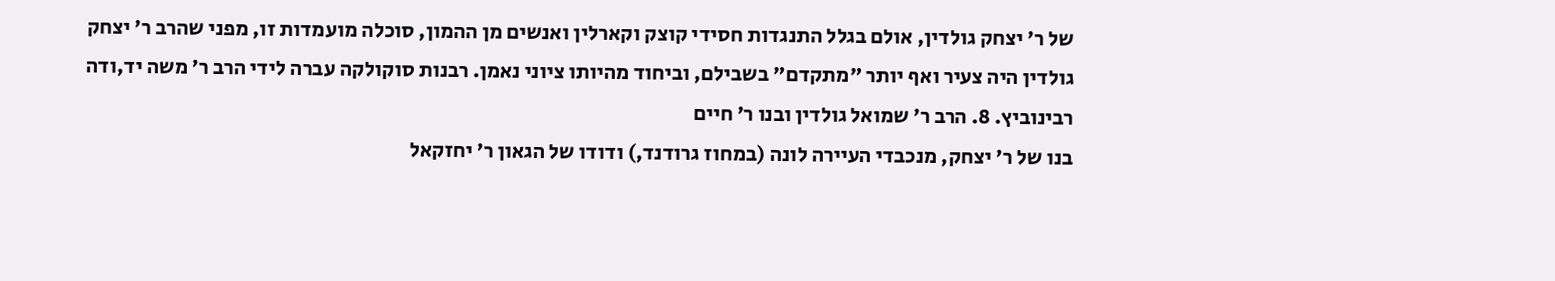של ר׳ יצחק גולדין, אולם בגלל התנגדות חסידי קוצק וקארלין ואנשים מן ההמון, סוכלה מועמדות זו, מפני שהרב ר׳ יצחק גולדין היה צעיר ואף יותר "מתקדם" בשבילם, וביחוד מהיותו ציוני נאמן. רבנות סוקולקה עברה לידי הרב ר׳ משה יד,ודה רבינוביץ. 8. הרב ר׳ שמואל גולדין ובנו ר׳ חיים
בנו של ר׳ יצחק, מנכבדי העיירה לונה (במחוז גרודנד,) ודודו של הגאון ר׳ יחזקאל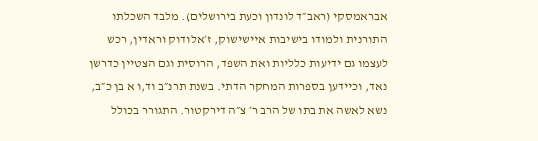אבראמסקי (ראב״ד לונדון וכעת בירושלים). מלבד השכלתו התורנית ולמודו בישיבות איישישוק, ז׳אלודוק וראדין, רכש לעצמו גם ידיעות כלליות ואת השפד, הרוסית וגם הצטיין כדרשן נאד, וכיידען בספרות המחקר הדתי. בשנת תרנ״ב וד,ו א בן כ״ב, נשא לאשה את בתו של הרב ר׳ צ״ה דירקטור. התגורר בכולל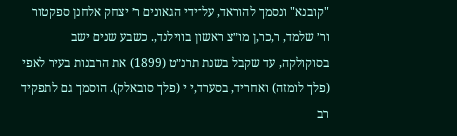"קובנא" ונסמך להוראד, על־ידי הגאונים ר׳ יצחק אלחנן ספקטור ור׳ שלמד, ר,כר,ן מו״צ ראשון בווילנד,. כשבע שנים ישב בסוקולקה, עד שקבל בשנת תרנ״ט (1899) את הרבנות בעיר לאפי (פלך לומזה) ואחריד, בסערד,י י (פלך סובאלק). הוסמך גם לתפקיד רב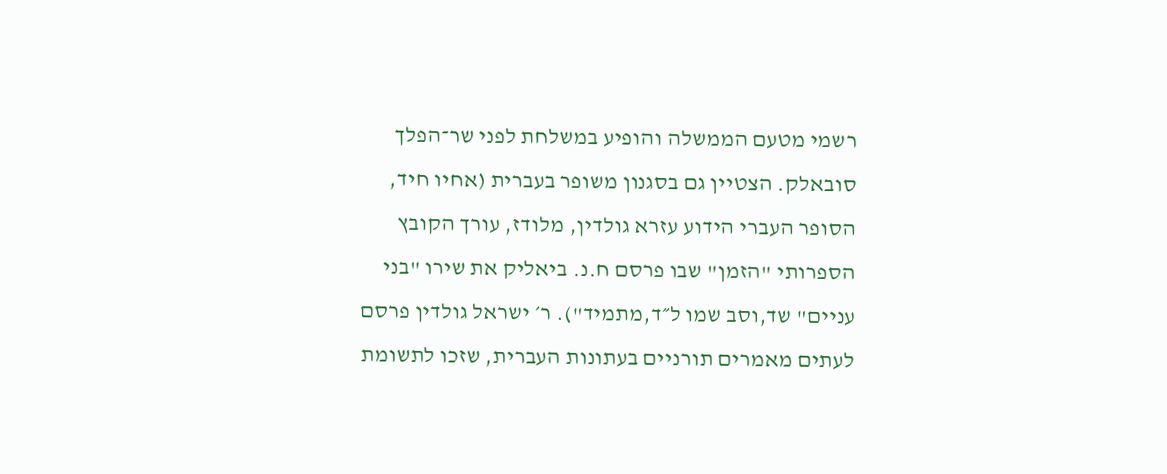רשמי מטעם הממשלה והופיע במשלחת לפני שר־הפלך סובאלק. הצטיין גם בסגנון משופר בעברית (אחיו חיד, הסופר העברי הידוע עזרא גולדין, מלודז, עורך הקובץ הספרותי "הזמן" שבו פרסם ח.נ. ביאליק את שירו "בני עניים" שד,וסב שמו ל״ד,מתמיד"). ר׳ ישראל גולדין פרסם לעתים מאמרים תורניים בעתונות העברית, שזכו לתשומת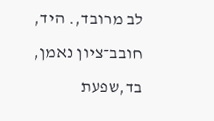לב מרובד,. היד, חובב־ציון נאמן, בד,שפעת